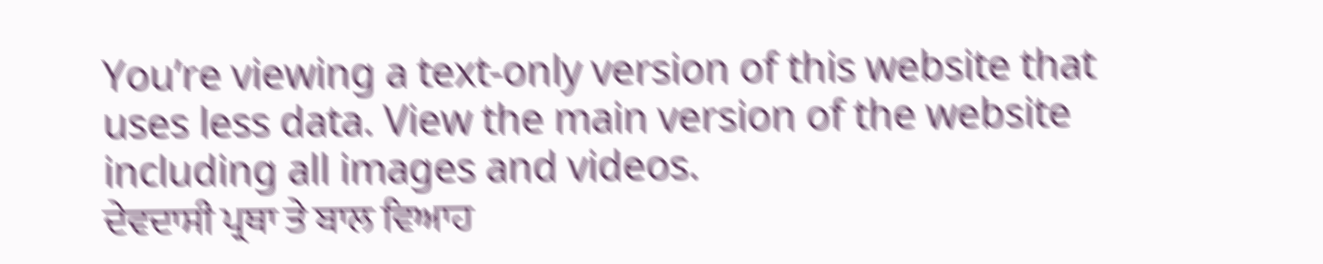You’re viewing a text-only version of this website that uses less data. View the main version of the website including all images and videos.
ਦੇਵਦਾਸੀ ਪ੍ਰਥਾ ਤੇ ਬਾਲ ਵਿਆਹ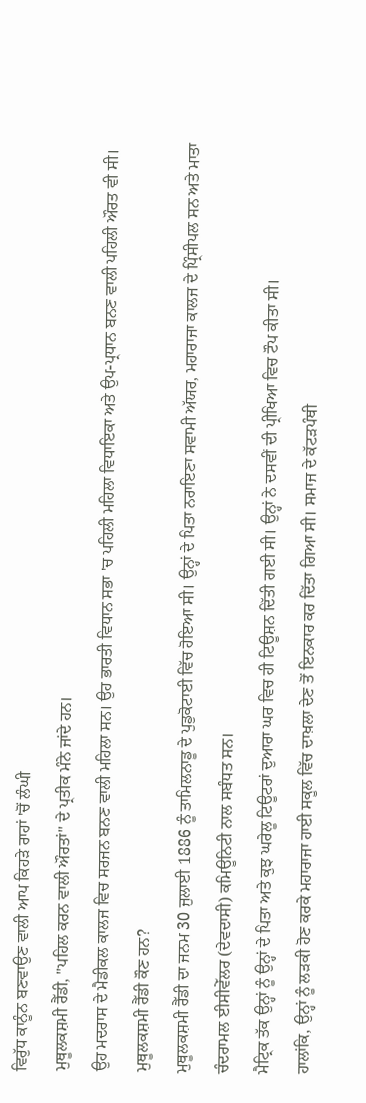ਵਿਰੁੱਧ ਕਾਨੂੰਨ ਬਣਵਾਉਣ ਵਾਲੀ ਆਪ ਕਿਹੜੇ ਰਾਹਾਂ 'ਚੋਂ ਲੰਘੀ
ਮੁਥੂਲਕਸ਼ਮੀ ਰੈੱਡੀ, "ਪਹਿਲ ਕਰਨ ਵਾਲੀ ਔਰਤਾਂ" ਦੇ ਪ੍ਰਤੀਕ ਮੰਨੇ ਜਾਂਦੇ ਹਨ।
ਉਹ ਮਦਰਾਸ ਦੇ ਮੈਡੀਕਲ ਕਾਲਜ ਵਿਚ ਸਰਜਨ ਬਨਣ ਵਾਲੀ ਮਹਿਲਾ ਸਨ। ਉਹ ਭਾਰਤੀ ਵਿਧਾਨ ਸਭਾ 'ਚ ਪਹਿਲੀ ਮਹਿਲਾ ਵਿਧਾਇਕਾ ਅਤੇ ਉਪ-ਪ੍ਰਧਾਨ ਬਨਣ ਵਾਲੀ ਪਹਿਲੀ ਔਰਤ ਵੀ ਸੀ।
ਮੁਥੂਲਕਸ਼ਮੀ ਰੈੱਡੀ ਕੌਣ ਹਨ?
ਮੁਥੂਲਕਸ਼ਮੀ ਰੈੱਡੀ ਦਾ ਜਨਮ 30 ਜੁਲਾਈ 1886 ਨੂੰ ਤਾਮਿਲਨਾਡੂ ਦੇ ਪੁਡੁਕੋਟਾਈ ਵਿੱਚ ਹੋਇਆ ਸੀ। ਉਨ੍ਹਾਂ ਦੇ ਪਿਤਾ ਨਰਾਇਣਾ ਸਵਾਮੀ ਅੱਯਰ, ਮਹਾਰਾਜਾ ਕਾਲਜ ਦੇ ਪ੍ਰਿੰਸੀਪਲ ਸਨ ਅਤੇ ਮਾਤਾ ਚੰਦਰਾਮਲ ਈਸੀਵੇੱਲਰ (ਦੇਵਦਾਸੀ) ਕਮਿਊਨਿਟੀ ਨਾਲ ਸਬੰਧਤ ਸਨ।
ਮੈਟ੍ਰਿਕ ਤੱਕ ਉਨ੍ਹਾਂ ਨੂੰ ਉਨ੍ਹਾਂ ਦੇ ਪਿਤਾ ਅਤੇ ਕੁਝ ਘਰੇਲੂ ਟਿਊਟਰਾਂ ਦੁਆਰਾ ਘਰ ਵਿਚ ਹੀ ਟਿਊਸ਼ਨ ਦਿੱਤੀ ਗਈ ਸੀ। ਉਨ੍ਹਾਂ ਨੇ ਦਸਵੀਂ ਦੀ ਪ੍ਰੀਖਿਆ ਵਿਚ ਟੌਪ ਕੀਤਾ ਸੀ।
ਹਾਲਾਂਕਿ, ਉਨ੍ਹਾਂ ਨੂੰ ਲੜਕੀ ਹੋਣ ਕਰਕੇ ਮਹਾਰਾਜਾ ਹਾਈ ਸਕੂਲ ਵਿੱਚ ਦਾਖ਼ਲਾ ਦੇਣ ਤੋਂ ਇਨਕਾਰ ਕਰ ਦਿੱਤਾ ਗਿਆ ਸੀ। ਸਮਾਜ ਦੇ ਕੱਟੜਪੰਥੀ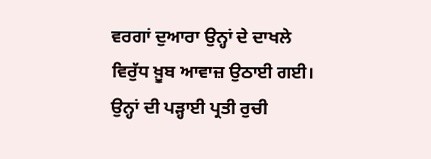ਵਰਗਾਂ ਦੁਆਰਾ ਉਨ੍ਹਾਂ ਦੇ ਦਾਖਲੇ ਵਿਰੁੱਧ ਖ਼ੂਬ ਆਵਾਜ਼ ਉਠਾਈ ਗਈ।
ਉਨ੍ਹਾਂ ਦੀ ਪੜ੍ਹਾਈ ਪ੍ਰਤੀ ਰੁਚੀ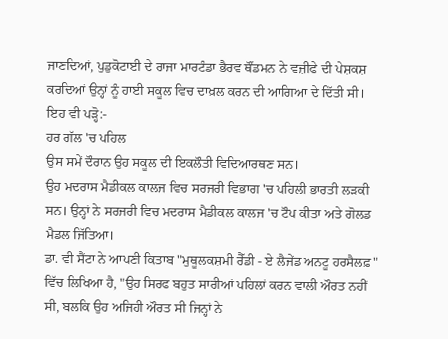ਜਾਣਦਿਆਂ, ਪੁਡੁਕੋਟਾਈ ਦੇ ਰਾਜਾ ਮਾਰਟੰਡਾ ਭੈਰਵ ਥੌਂਡਮਨ ਨੇ ਵਜ਼ੀਫੇ ਦੀ ਪੇਸ਼ਕਸ਼ ਕਰਦਿਆਂ ਉਨ੍ਹਾਂ ਨੂੰ ਹਾਈ ਸਕੂਲ ਵਿਚ ਦਾਖ਼ਲ ਕਰਨ ਦੀ ਆਗਿਆ ਦੇ ਦਿੱਤੀ ਸੀ।
ਇਹ ਵੀ ਪੜ੍ਹੋ:-
ਹਰ ਗੱਲ 'ਚ ਪਹਿਲ
ਉਸ ਸਮੇਂ ਦੌਰਾਨ ਉਹ ਸਕੂਲ ਦੀ ਇਕਲੌਤੀ ਵਿਦਿਆਰਥਣ ਸਨ।
ਉਹ ਮਦਰਾਸ ਮੈਡੀਕਲ ਕਾਲਜ ਵਿਚ ਸਰਜਰੀ ਵਿਭਾਗ 'ਚ ਪਹਿਲੀ ਭਾਰਤੀ ਲੜਕੀ ਸਨ। ਉਨ੍ਹਾਂ ਨੇ ਸਰਜਰੀ ਵਿਚ ਮਦਰਾਸ ਮੈਡੀਕਲ ਕਾਲਜ 'ਚ ਟੌਪ ਕੀਤਾ ਅਤੇ ਗੋਲਡ ਮੈਡਲ ਜਿੱਤਿਆ।
ਡਾ. ਵੀ ਸੈਂਟਾ ਨੇ ਆਪਣੀ ਕਿਤਾਬ "ਮੁਥੂਲਕਸ਼ਮੀ ਰੈੱਡੀ - ਏ ਲੈਜੇਂਡ ਅਨਟੂ ਹਰਸੈਲਫ਼" ਵਿੱਚ ਲਿਖਿਆ ਹੈ, "ਉਹ ਸਿਰਫ ਬਹੁਤ ਸਾਰੀਆਂ ਪਹਿਲਾਂ ਕਰਨ ਵਾਲੀ ਔਰਤ ਨਹੀਂ ਸੀ, ਬਲਕਿ ਉਹ ਅਜਿਹੀ ਔਰਤ ਸੀ ਜਿਨ੍ਹਾਂ ਨੇ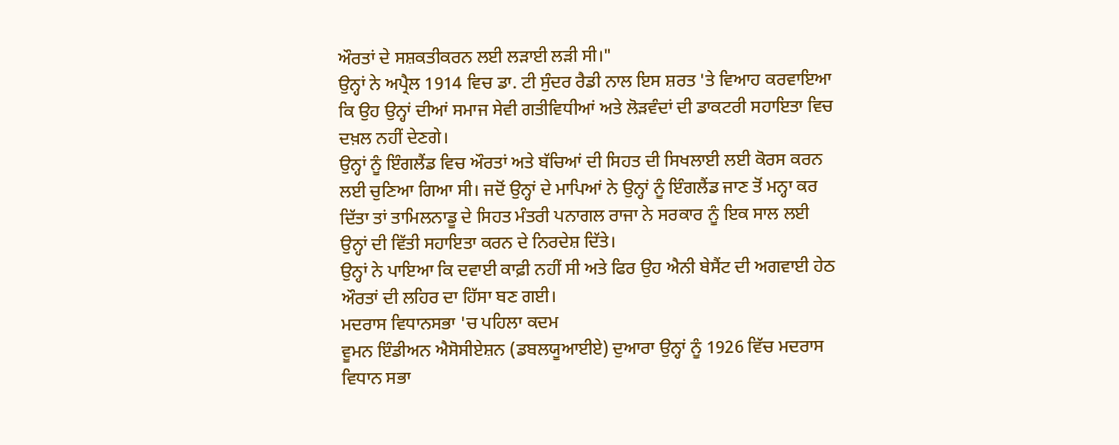ਔਰਤਾਂ ਦੇ ਸਸ਼ਕਤੀਕਰਨ ਲਈ ਲੜਾਈ ਲੜੀ ਸੀ।"
ਉਨ੍ਹਾਂ ਨੇ ਅਪ੍ਰੈਲ 1914 ਵਿਚ ਡਾ. ਟੀ ਸੁੰਦਰ ਰੈਡੀ ਨਾਲ ਇਸ ਸ਼ਰਤ 'ਤੇ ਵਿਆਹ ਕਰਵਾਇਆ ਕਿ ਉਹ ਉਨ੍ਹਾਂ ਦੀਆਂ ਸਮਾਜ ਸੇਵੀ ਗਤੀਵਿਧੀਆਂ ਅਤੇ ਲੋੜਵੰਦਾਂ ਦੀ ਡਾਕਟਰੀ ਸਹਾਇਤਾ ਵਿਚ ਦਖ਼ਲ ਨਹੀਂ ਦੇਣਗੇ।
ਉਨ੍ਹਾਂ ਨੂੰ ਇੰਗਲੈਂਡ ਵਿਚ ਔਰਤਾਂ ਅਤੇ ਬੱਚਿਆਂ ਦੀ ਸਿਹਤ ਦੀ ਸਿਖਲਾਈ ਲਈ ਕੋਰਸ ਕਰਨ ਲਈ ਚੁਣਿਆ ਗਿਆ ਸੀ। ਜਦੋਂ ਉਨ੍ਹਾਂ ਦੇ ਮਾਪਿਆਂ ਨੇ ਉਨ੍ਹਾਂ ਨੂੰ ਇੰਗਲੈਂਡ ਜਾਣ ਤੋਂ ਮਨ੍ਹਾ ਕਰ ਦਿੱਤਾ ਤਾਂ ਤਾਮਿਲਨਾਡੂ ਦੇ ਸਿਹਤ ਮੰਤਰੀ ਪਨਾਗਲ ਰਾਜਾ ਨੇ ਸਰਕਾਰ ਨੂੰ ਇਕ ਸਾਲ ਲਈ ਉਨ੍ਹਾਂ ਦੀ ਵਿੱਤੀ ਸਹਾਇਤਾ ਕਰਨ ਦੇ ਨਿਰਦੇਸ਼ ਦਿੱਤੇ।
ਉਨ੍ਹਾਂ ਨੇ ਪਾਇਆ ਕਿ ਦਵਾਈ ਕਾਫ਼ੀ ਨਹੀਂ ਸੀ ਅਤੇ ਫਿਰ ਉਹ ਐਨੀ ਬੇਸੈਂਟ ਦੀ ਅਗਵਾਈ ਹੇਠ ਔਰਤਾਂ ਦੀ ਲਹਿਰ ਦਾ ਹਿੱਸਾ ਬਣ ਗਈ।
ਮਦਰਾਸ ਵਿਧਾਨਸਭਾ 'ਚ ਪਹਿਲਾ ਕਦਮ
ਵੂਮਨ ਇੰਡੀਅਨ ਐਸੋਸੀਏਸ਼ਨ (ਡਬਲਯੂਆਈਏ) ਦੁਆਰਾ ਉਨ੍ਹਾਂ ਨੂੰ 1926 ਵਿੱਚ ਮਦਰਾਸ ਵਿਧਾਨ ਸਭਾ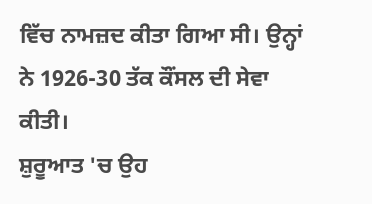ਵਿੱਚ ਨਾਮਜ਼ਦ ਕੀਤਾ ਗਿਆ ਸੀ। ਉਨ੍ਹਾਂ ਨੇ 1926-30 ਤੱਕ ਕੌਂਸਲ ਦੀ ਸੇਵਾ ਕੀਤੀ।
ਸ਼ੁਰੂਆਤ 'ਚ ਉਹ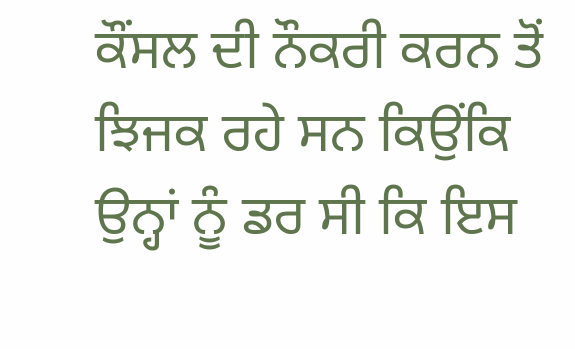ਕੌਂਸਲ ਦੀ ਨੌਕਰੀ ਕਰਨ ਤੋਂ ਝਿਜਕ ਰਹੇ ਸਨ ਕਿਉਂਕਿ ਉਨ੍ਹਾਂ ਨੂੰ ਡਰ ਸੀ ਕਿ ਇਸ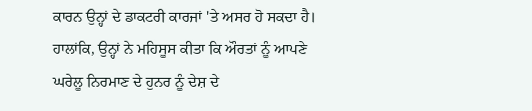ਕਾਰਨ ਉਨ੍ਹਾਂ ਦੇ ਡਾਕਟਰੀ ਕਾਰਜਾਂ 'ਤੇ ਅਸਰ ਹੋ ਸਕਦਾ ਹੈ।
ਹਾਲਾਂਕਿ, ਉਨ੍ਹਾਂ ਨੇ ਮਹਿਸੂਸ ਕੀਤਾ ਕਿ ਔਰਤਾਂ ਨੂੰ ਆਪਣੇ ਘਰੇਲੂ ਨਿਰਮਾਣ ਦੇ ਹੁਨਰ ਨੂੰ ਦੇਸ਼ ਦੇ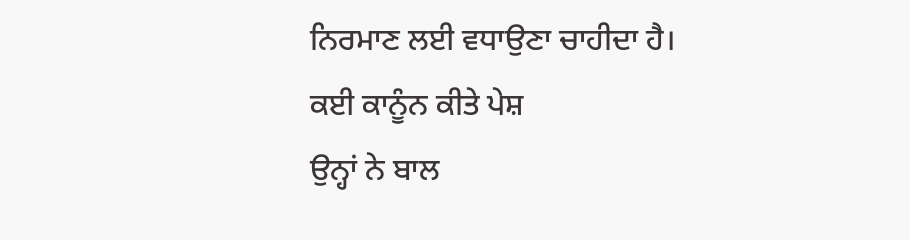ਨਿਰਮਾਣ ਲਈ ਵਧਾਉਣਾ ਚਾਹੀਦਾ ਹੈ।
ਕਈ ਕਾਨੂੰਨ ਕੀਤੇ ਪੇਸ਼
ਉਨ੍ਹਾਂ ਨੇ ਬਾਲ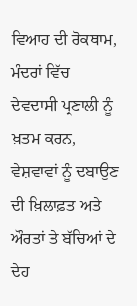ਵਿਆਹ ਦੀ ਰੋਕਥਾਮ, ਮੰਦਰਾਂ ਵਿੱਚ ਦੇਵਦਾਸੀ ਪ੍ਰਣਾਲੀ ਨੂੰ ਖ਼ਤਮ ਕਰਨ, ਵੇਸ਼ਵਾਵਾਂ ਨੂੰ ਦਬਾਉਣ ਦੀ ਖ਼ਿਲਾਫ਼ਤ ਅਤੇ ਔਰਤਾਂ ਤੇ ਬੱਚਿਆਂ ਦੇ ਦੇਹ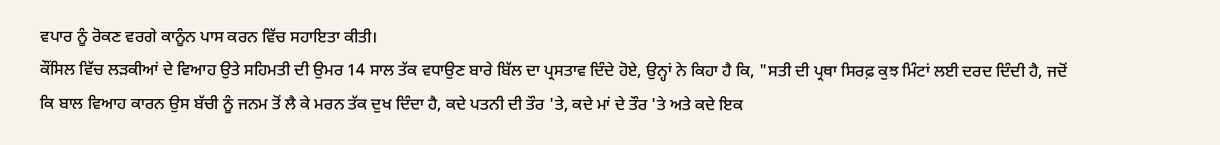ਵਪਾਰ ਨੂੰ ਰੋਕਣ ਵਰਗੇ ਕਾਨੂੰਨ ਪਾਸ ਕਰਨ ਵਿੱਚ ਸਹਾਇਤਾ ਕੀਤੀ।
ਕੌਂਸਿਲ ਵਿੱਚ ਲੜਕੀਆਂ ਦੇ ਵਿਆਹ ਉਤੇ ਸਹਿਮਤੀ ਦੀ ਉਮਰ 14 ਸਾਲ ਤੱਕ ਵਧਾਉਣ ਬਾਰੇ ਬਿੱਲ ਦਾ ਪ੍ਰਸਤਾਵ ਦਿੰਦੇ ਹੋਏ, ਉਨ੍ਹਾਂ ਨੇ ਕਿਹਾ ਹੈ ਕਿ, "ਸਤੀ ਦੀ ਪ੍ਰਥਾ ਸਿਰਫ਼ ਕੁਝ ਮਿੰਟਾਂ ਲਈ ਦਰਦ ਦਿੰਦੀ ਹੈ, ਜਦੋਂ ਕਿ ਬਾਲ ਵਿਆਹ ਕਾਰਨ ਉਸ ਬੱਚੀ ਨੂੰ ਜਨਮ ਤੋਂ ਲੈ ਕੇ ਮਰਨ ਤੱਕ ਦੁਖ ਦਿੰਦਾ ਹੈ, ਕਦੇ ਪਤਨੀ ਦੀ ਤੌਰ 'ਤੇ, ਕਦੇ ਮਾਂ ਦੇ ਤੌਰ 'ਤੇ ਅਤੇ ਕਦੇ ਇਕ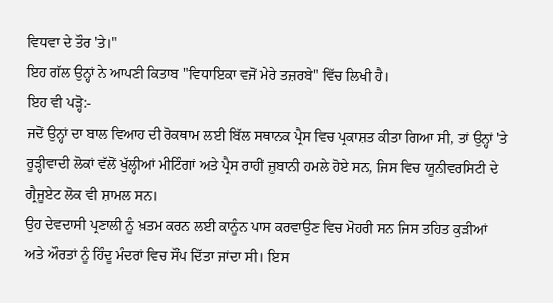ਵਿਧਵਾ ਦੇ ਤੌਰ 'ਤੇ।"
ਇਹ ਗੱਲ ਉਨ੍ਹਾਂ ਨੇ ਆਪਣੀ ਕਿਤਾਬ "ਵਿਧਾਇਕਾ ਵਜੋਂ ਮੇਰੇ ਤਜ਼ਰਬੇ" ਵਿੱਚ ਲਿਖੀ ਹੈ।
ਇਹ ਵੀ ਪੜ੍ਹੋ:-
ਜਦੋਂ ਉਨ੍ਹਾਂ ਦਾ ਬਾਲ ਵਿਆਹ ਦੀ ਰੋਕਥਾਮ ਲਈ ਬਿੱਲ ਸਥਾਨਕ ਪ੍ਰੈਸ ਵਿਚ ਪ੍ਰਕਾਸ਼ਤ ਕੀਤਾ ਗਿਆ ਸੀ, ਤਾਂ ਉਨ੍ਹਾਂ 'ਤੇ ਰੂੜ੍ਹੀਵਾਦੀ ਲੋਕਾਂ ਵੱਲੋਂ ਖੁੱਲ੍ਹੀਆਂ ਮੀਟਿੰਗਾਂ ਅਤੇ ਪ੍ਰੈਸ ਰਾਹੀਂ ਜ਼ੁਬਾਨੀ ਹਮਲੇ ਹੋਏ ਸਨ, ਜਿਸ ਵਿਚ ਯੂਨੀਵਰਸਿਟੀ ਦੇ ਗ੍ਰੈਜੂਏਟ ਲੋਕ ਵੀ ਸ਼ਾਮਲ ਸਨ।
ਉਹ ਦੇਵਦਾਸੀ ਪ੍ਰਣਾਲੀ ਨੂੰ ਖ਼ਤਮ ਕਰਨ ਲਈ ਕਾਨੂੰਨ ਪਾਸ ਕਰਵਾਉਣ ਵਿਚ ਮੋਹਰੀ ਸਨ ਜਿਸ ਤਹਿਤ ਕੁੜੀਆਂ ਅਤੇ ਔਰਤਾਂ ਨੂੰ ਹਿੰਦੂ ਮੰਦਰਾਂ ਵਿਚ ਸੌਂਪ ਦਿੱਤਾ ਜਾਂਦਾ ਸੀ। ਇਸ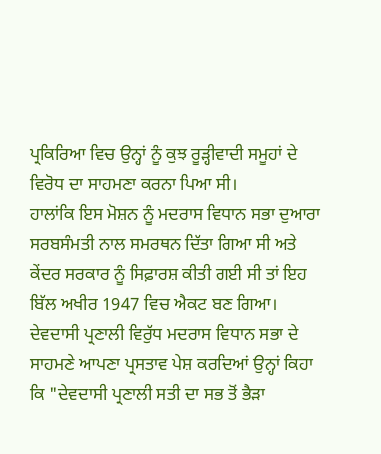ਪ੍ਰਕਿਰਿਆ ਵਿਚ ਉਨ੍ਹਾਂ ਨੂੰ ਕੁਝ ਰੂੜ੍ਹੀਵਾਦੀ ਸਮੂਹਾਂ ਦੇ ਵਿਰੋਧ ਦਾ ਸਾਹਮਣਾ ਕਰਨਾ ਪਿਆ ਸੀ।
ਹਾਲਾਂਕਿ ਇਸ ਮੋਸ਼ਨ ਨੂੰ ਮਦਰਾਸ ਵਿਧਾਨ ਸਭਾ ਦੁਆਰਾ ਸਰਬਸੰਮਤੀ ਨਾਲ ਸਮਰਥਨ ਦਿੱਤਾ ਗਿਆ ਸੀ ਅਤੇ ਕੇਂਦਰ ਸਰਕਾਰ ਨੂੰ ਸਿਫ਼ਾਰਸ਼ ਕੀਤੀ ਗਈ ਸੀ ਤਾਂ ਇਹ ਬਿੱਲ ਅਖੀਰ 1947 ਵਿਚ ਐਕਟ ਬਣ ਗਿਆ।
ਦੇਵਦਾਸੀ ਪ੍ਰਣਾਲੀ ਵਿਰੁੱਧ ਮਦਰਾਸ ਵਿਧਾਨ ਸਭਾ ਦੇ ਸਾਹਮਣੇ ਆਪਣਾ ਪ੍ਰਸਤਾਵ ਪੇਸ਼ ਕਰਦਿਆਂ ਉਨ੍ਹਾਂ ਕਿਹਾ ਕਿ "ਦੇਵਦਾਸੀ ਪ੍ਰਣਾਲੀ ਸਤੀ ਦਾ ਸਭ ਤੋਂ ਭੈੜਾ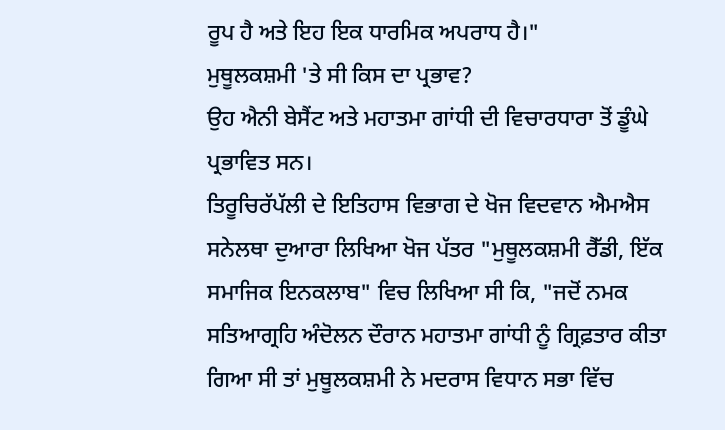ਰੂਪ ਹੈ ਅਤੇ ਇਹ ਇਕ ਧਾਰਮਿਕ ਅਪਰਾਧ ਹੈ।"
ਮੁਥੂਲਕਸ਼ਮੀ 'ਤੇ ਸੀ ਕਿਸ ਦਾ ਪ੍ਰਭਾਵ?
ਉਹ ਐਨੀ ਬੇਸੈਂਟ ਅਤੇ ਮਹਾਤਮਾ ਗਾਂਧੀ ਦੀ ਵਿਚਾਰਧਾਰਾ ਤੋਂ ਡੂੰਘੇ ਪ੍ਰਭਾਵਿਤ ਸਨ।
ਤਿਰੂਚਿਰੱਪੱਲੀ ਦੇ ਇਤਿਹਾਸ ਵਿਭਾਗ ਦੇ ਖੋਜ ਵਿਦਵਾਨ ਐਮਐਸ ਸਨੇਲਥਾ ਦੁਆਰਾ ਲਿਖਿਆ ਖੋਜ ਪੱਤਰ "ਮੁਥੂਲਕਸ਼ਮੀ ਰੈੱਡੀ, ਇੱਕ ਸਮਾਜਿਕ ਇਨਕਲਾਬ" ਵਿਚ ਲਿਖਿਆ ਸੀ ਕਿ, "ਜਦੋਂ ਨਮਕ ਸਤਿਆਗ੍ਰਹਿ ਅੰਦੋਲਨ ਦੌਰਾਨ ਮਹਾਤਮਾ ਗਾਂਧੀ ਨੂੰ ਗ੍ਰਿਫ਼ਤਾਰ ਕੀਤਾ ਗਿਆ ਸੀ ਤਾਂ ਮੁਥੂਲਕਸ਼ਮੀ ਨੇ ਮਦਰਾਸ ਵਿਧਾਨ ਸਭਾ ਵਿੱਚ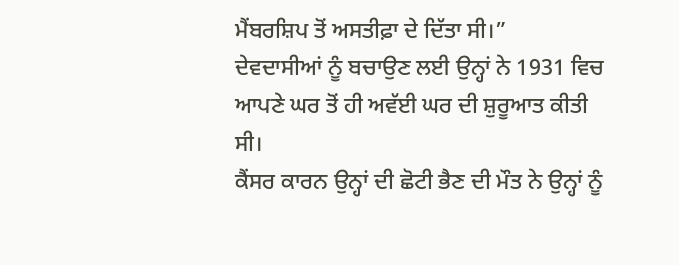ਮੈਂਬਰਸ਼ਿਪ ਤੋਂ ਅਸਤੀਫ਼ਾ ਦੇ ਦਿੱਤਾ ਸੀ।”
ਦੇਵਦਾਸੀਆਂ ਨੂੰ ਬਚਾਉਣ ਲਈ ਉਨ੍ਹਾਂ ਨੇ 1931 ਵਿਚ ਆਪਣੇ ਘਰ ਤੋਂ ਹੀ ਅਵੱਈ ਘਰ ਦੀ ਸ਼ੁਰੂਆਤ ਕੀਤੀ ਸੀ।
ਕੈਂਸਰ ਕਾਰਨ ਉਨ੍ਹਾਂ ਦੀ ਛੋਟੀ ਭੈਣ ਦੀ ਮੌਤ ਨੇ ਉਨ੍ਹਾਂ ਨੂੰ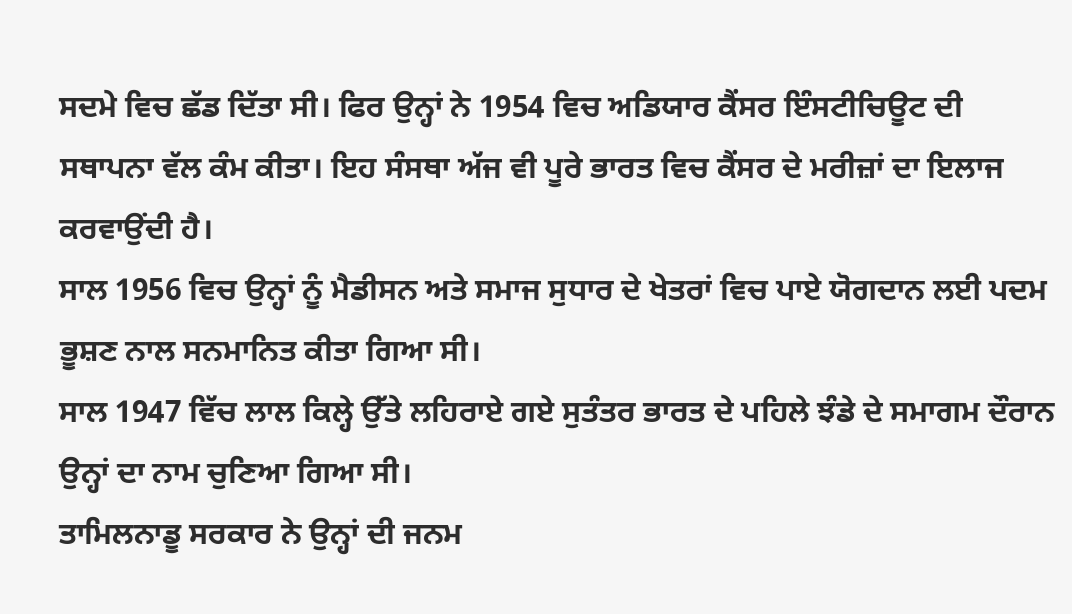ਸਦਮੇ ਵਿਚ ਛੱਡ ਦਿੱਤਾ ਸੀ। ਫਿਰ ਉਨ੍ਹਾਂ ਨੇ 1954 ਵਿਚ ਅਡਿਯਾਰ ਕੈਂਸਰ ਇੰਸਟੀਚਿਊਟ ਦੀ ਸਥਾਪਨਾ ਵੱਲ ਕੰਮ ਕੀਤਾ। ਇਹ ਸੰਸਥਾ ਅੱਜ ਵੀ ਪੂਰੇ ਭਾਰਤ ਵਿਚ ਕੈਂਸਰ ਦੇ ਮਰੀਜ਼ਾਂ ਦਾ ਇਲਾਜ ਕਰਵਾਉਂਦੀ ਹੈ।
ਸਾਲ 1956 ਵਿਚ ਉਨ੍ਹਾਂ ਨੂੰ ਮੈਡੀਸਨ ਅਤੇ ਸਮਾਜ ਸੁਧਾਰ ਦੇ ਖੇਤਰਾਂ ਵਿਚ ਪਾਏ ਯੋਗਦਾਨ ਲਈ ਪਦਮ ਭੂਸ਼ਣ ਨਾਲ ਸਨਮਾਨਿਤ ਕੀਤਾ ਗਿਆ ਸੀ।
ਸਾਲ 1947 ਵਿੱਚ ਲਾਲ ਕਿਲ੍ਹੇ ਉੱਤੇ ਲਹਿਰਾਏ ਗਏ ਸੁਤੰਤਰ ਭਾਰਤ ਦੇ ਪਹਿਲੇ ਝੰਡੇ ਦੇ ਸਮਾਗਮ ਦੌਰਾਨ ਉਨ੍ਹਾਂ ਦਾ ਨਾਮ ਚੁਣਿਆ ਗਿਆ ਸੀ।
ਤਾਮਿਲਨਾਡੂ ਸਰਕਾਰ ਨੇ ਉਨ੍ਹਾਂ ਦੀ ਜਨਮ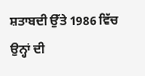ਸ਼ਤਾਬਦੀ ਉੱਤੇ 1986 ਵਿੱਚ ਉਨ੍ਹਾਂ ਦੀ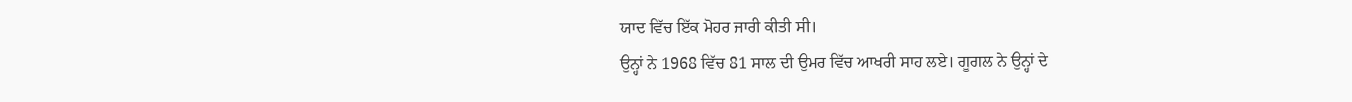ਯਾਦ ਵਿੱਚ ਇੱਕ ਮੋਹਰ ਜਾਰੀ ਕੀਤੀ ਸੀ।
ਉਨ੍ਹਾਂ ਨੇ 1968 ਵਿੱਚ 81 ਸਾਲ ਦੀ ਉਮਰ ਵਿੱਚ ਆਖਰੀ ਸਾਹ ਲਏ। ਗੂਗਲ ਨੇ ਉਨ੍ਹਾਂ ਦੇ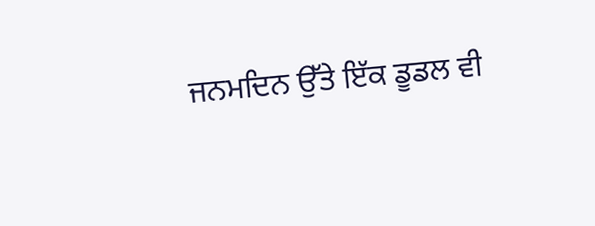ਜਨਮਦਿਨ ਉੱਤੇ ਇੱਕ ਡੂਡਲ ਵੀ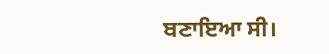ਬਣਾਇਆ ਸੀ।